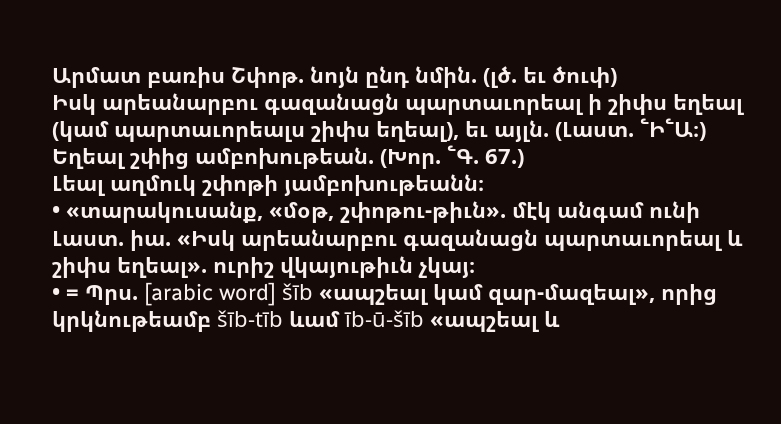Արմատ բառիս Շփոթ. նոյն ընդ նմին. (լծ. եւ ծուփ)
Իսկ արեանարբու գազանացն պարտաւորեալ ի շիփս եղեալ (կամ պարտաւորեալս շիփս եղեալ), եւ այլն. (Լաստ. ՟Ի՟Ա։)
Եղեալ շփից ամբոխութեան. (Խոր. ՟Գ. 67.)
Լեալ աղմուկ շփոթի յամբոխութեանն։
• «տարակուսանք, «մօթ, շփոթու-թիւն». մէկ անգամ ունի Լաստ. իա. «Իսկ արեանարբու գազանացն պարտաւորեալ և շիփս եղեալ». ուրիշ վկայութիւն չկայ։
• = Պրս. [arabic word] šīb «ապշեալ կամ զար-մազեալ», որից կրկնութեամբ šīb-tīb ևամ īb-ū-šīb «ապշեալ և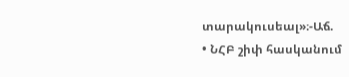տարակուսեալ»։-Աճ.
• ՆՀԲ շիփ հասկանում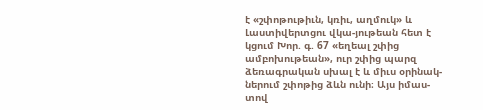է «շփոթութիւն, կռիւ, աղմուկ» և Լաստիվերտցու վկա-յութեան հետ է կցում Խոր. գ. 67 «եղեալ շփից ամբոխութեան», ուր շփից պարզ ձեռագրական սխալ է և միւս օրինակ-ներում շփոթից ձևն ունի։ Այս իմաս-տով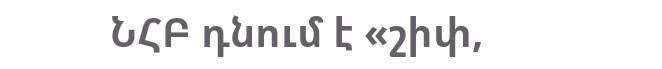ՆՀԲ դնում է «շիփ,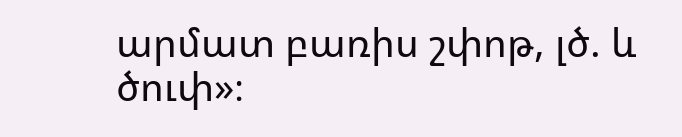արմատ բառիս շփոթ, լծ. և ծուփ»։